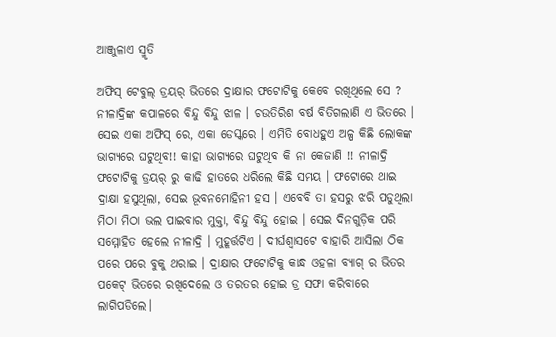ଆଞ୍ଜୁଳାଏ ସ୍ମୃତି

ଅଫିସ୍ ଟେବୁଲ୍ ଡ୍ରୟର୍ ଭିତରେ ଦ୍ରାକ୍ଷାର ଫଟୋଟିକୁ କେବେ ରଖିଥିଲେ ସେ ? ନୀଳାଦ୍ରିଙ୍କ କପାଳରେ ବିନ୍ଦୁ ବିନ୍ଦୁ ଝାଳ । ଚଉତିରିଶ ବର୍ଷ ବିତିଗଲାଣି ଏ ଭିତରେ । ସେଇ ଏକା ଅଫିସ୍ ରେ, ଏକା ଡେସ୍କରେ । ଏମିତି ବୋଧହୁଏ ଅଳ୍ପ କିଛି ଲୋକଙ୍କ ଭାଗ୍ୟରେ ଘଟୁଥିବ!! କାହା ଭାଗ୍ୟରେ ଘଟୁଥିବ କି ନା କେଜାଣି !! ନୀଳାଦ୍ରି ଫଟୋଟିକୁ ଡ୍ରୟର୍ ରୁ କାଢି ହାତରେ ଧରିଲେ କିଛି ସମୟ । ଫଟୋରେ ଥାଇ ଦ୍ରାକ୍ଷା ହସୁଥିଲା, ସେଇ ଭୂବନମୋହିନୀ ହସ । ଏବେବି ତା ହସରୁ ଝରି ପଡୁଥିଲା ମିଠା ମିଠା ଭଲ ପାଇବାର ମୁକ୍ତା, ବିନ୍ଦୁ ବିନ୍ଦୁ ହୋଇ । ସେଇ ଦିନଗୁଡ଼ିକ ପରି ସମ୍ମୋହିତ ହେଲେ ନୀଳାଦ୍ରି । ମୁହୂର୍ତ୍ତଟିଏ । ଦୀର୍ଘଶ୍ଵାସଟେ ବାହାରି ଆସିଲା ଠିକ ପରେ ପରେ ବୁକୁ ଥରାଇ । ଦ୍ରାକ୍ଷାର ଫଟୋଟିକୁ କାନ୍ଧ ଓହଳା ବ୍ୟାଗ୍ ର ଭିତର ପକେଟ୍ ଭିତରେ ରଖିଦେଲେ ଓ ତରତର ହୋଇ ଡ୍ର ସଫା କରିବାରେ ଲାଗିପଡିଲେ।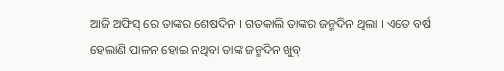ଆଜି ଅଫିସ୍ ରେ ତାଙ୍କର ଶେଷଦିନ । ଗତକାଲି ତାଙ୍କର ଜନ୍ମଦିନ ଥିଲା । ଏତେ ବର୍ଷ ହେଲାଣି ପାଳନ ହୋଇ ନଥିବା ତାଙ୍କ ଜନ୍ମଦିନ ଖୁବ୍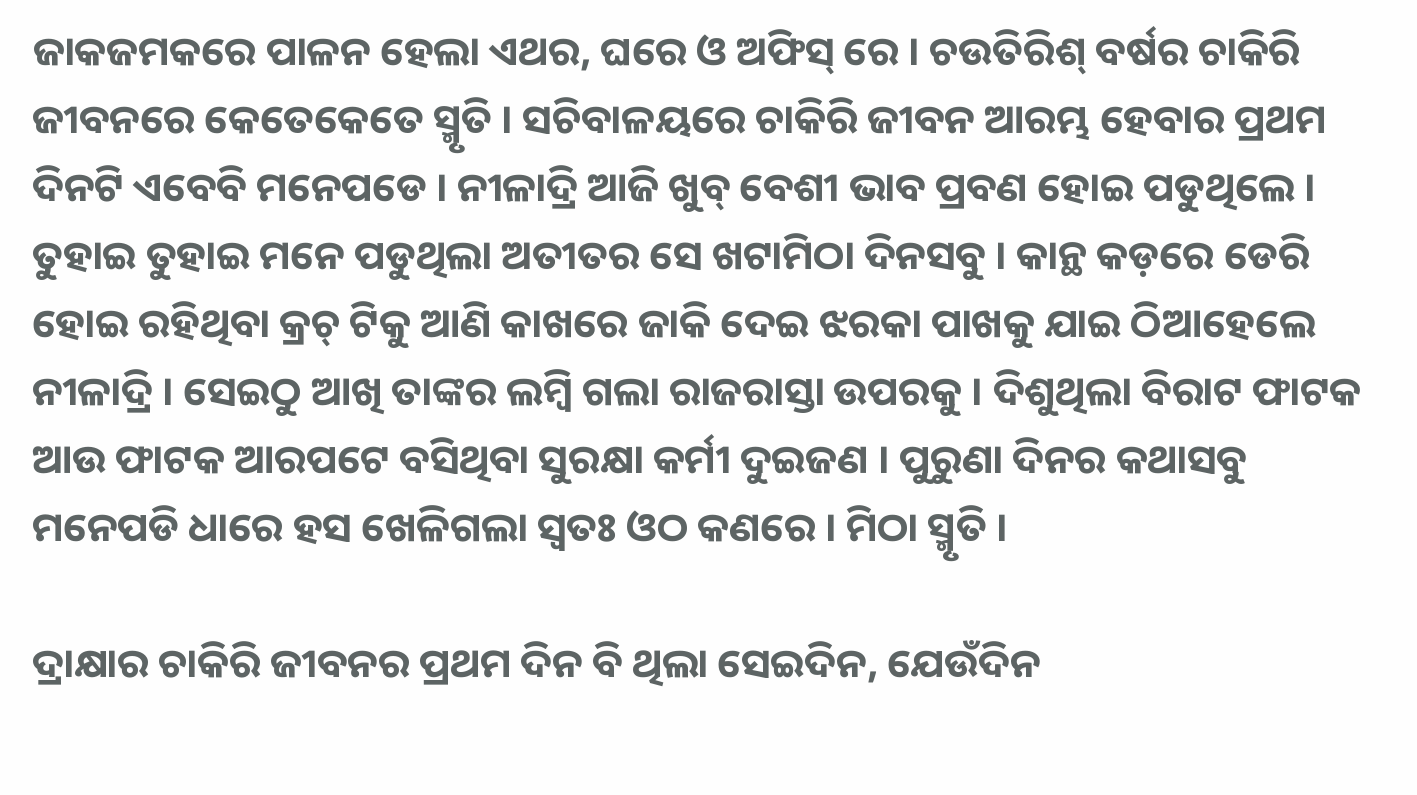ଜାକଜମକରେ ପାଳନ ହେଲା ଏଥର, ଘରେ ଓ ଅଫିସ୍ ରେ । ଚଉତିରିଶ୍ ବର୍ଷର ଚାକିରି ଜୀବନରେ କେତେକେତେ ସ୍ମୃତି । ସଚିବାଳୟରେ ଚାକିରି ଜୀବନ ଆରମ୍ଭ ହେବାର ପ୍ରଥମ ଦିନଟି ଏବେବି ମନେପଡେ । ନୀଳାଦ୍ରି ଆଜି ଖୁବ୍ ବେଶୀ ଭାବ ପ୍ରବଣ ହୋଇ ପଡୁଥିଲେ । ତୁହାଇ ତୁହାଇ ମନେ ପଡୁଥିଲା ଅତୀତର ସେ ଖଟାମିଠା ଦିନସବୁ । କାନ୍ଥ କଡ଼ରେ ଡେରି ହୋଇ ରହିଥିବା କ୍ରଚ୍ ଟିକୁ ଆଣି କାଖରେ ଜାକି ଦେଇ ଝରକା ପାଖକୁ ଯାଇ ଠିଆହେଲେ ନୀଳାଦ୍ରି । ସେଇଠୁ ଆଖି ତାଙ୍କର ଲମ୍ବି ଗଲା ରାଜରାସ୍ତା ଉପରକୁ । ଦିଶୁଥିଲା ବିରାଟ ଫାଟକ ଆଉ ଫାଟକ ଆରପଟେ ବସିଥିବା ସୁରକ୍ଷା କର୍ମୀ ଦୁଇଜଣ । ପୁରୁଣା ଦିନର କଥାସବୁ ମନେପଡି ଧାରେ ହସ ଖେଳିଗଲା ସ୍ଵତଃ ଓଠ କଣରେ । ମିଠା ସ୍ମୃତି ।

ଦ୍ରାକ୍ଷାର ଚାକିରି ଜୀବନର ପ୍ରଥମ ଦିନ ବି ଥିଲା ସେଇଦିନ, ଯେଉଁଦିନ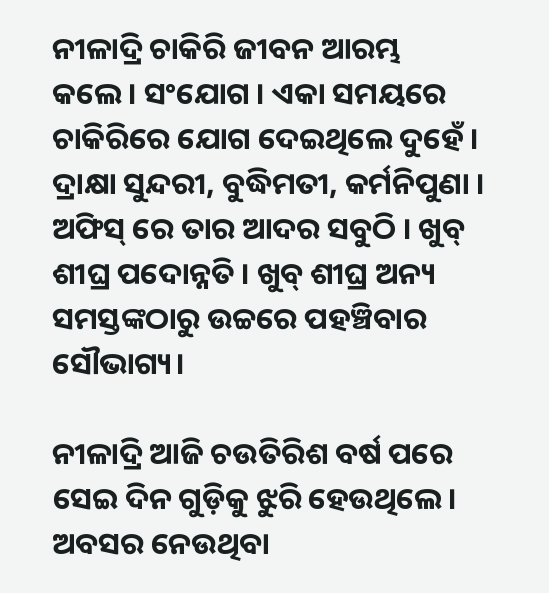ନୀଳାଦ୍ରି ଚାକିରି ଜୀବନ ଆରମ୍ଭ କଲେ। ସଂଯୋଗ । ଏକା ସମୟରେ ଚାକିରିରେ ଯୋଗ ଦେଇଥିଲେ ଦୁହେଁ । ଦ୍ରାକ୍ଷା ସୁନ୍ଦରୀ, ବୁଦ୍ଧିମତୀ, କର୍ମନିପୁଣା । ଅଫିସ୍ ରେ ତାର ଆଦର ସବୁଠି । ଖୁବ୍ ଶୀଘ୍ର ପଦୋନ୍ନତି । ଖୁବ୍ ଶୀଘ୍ର ଅନ୍ୟ ସମସ୍ତଙ୍କଠାରୁ ଉଚ୍ଚରେ ପହଞ୍ଚିବାର ସୌଭାଗ୍ୟ।

ନୀଳାଦ୍ରି ଆଜି ଚଉତିରିଶ ବର୍ଷ ପରେ ସେଇ ଦିନ ଗୁଡ଼ିକୁ ଝୁରି ହେଉଥିଲେ। ଅବସର ନେଉଥିବା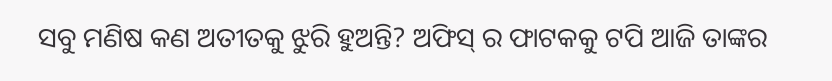ସବୁ ମଣିଷ କଣ ଅତୀତକୁ ଝୁରି ହୁଅନ୍ତି? ଅଫିସ୍ ର ଫାଟକକୁ ଟପି ଆଜି ତାଙ୍କର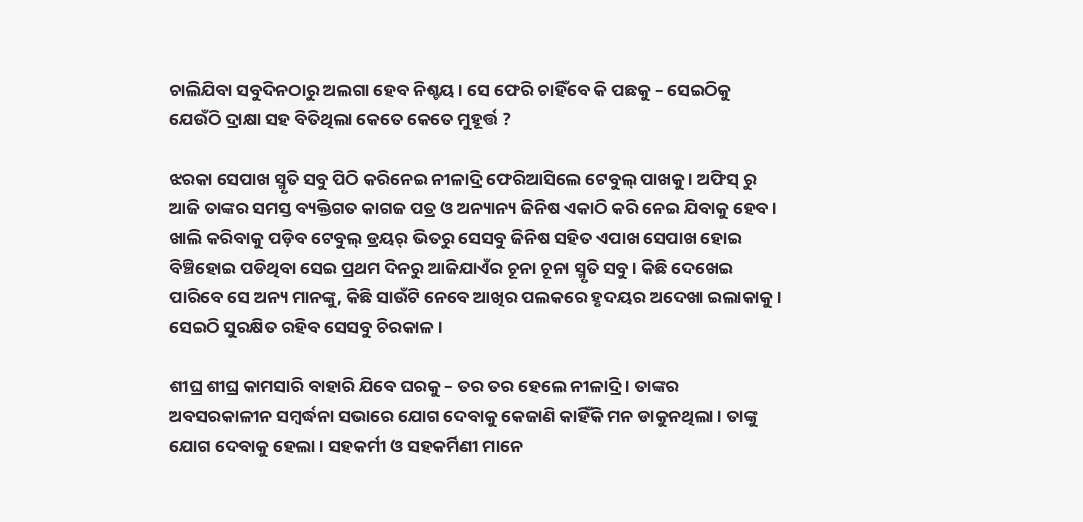ଚାଲିଯିବା ସବୁଦିନଠାରୁ ଅଲଗା ହେବ ନିଶ୍ଚୟ । ସେ ଫେରି ଚାହିଁବେ କି ପଛକୁ – ସେଇଠିକୁ ଯେଉଁଠି ଦ୍ରାକ୍ଷା ସହ ବିତିଥିଲା କେତେ କେତେ ମୁହୂର୍ତ୍ତ ?

ଝରକା ସେପାଖ ସ୍ମୃତି ସବୁ ପିଠି କରିନେଇ ନୀଳାଦ୍ରି ଫେରିଆସିଲେ ଟେବୁଲ୍ ପାଖକୁ । ଅଫିସ୍ ରୁ ଆଜି ତାଙ୍କର ସମସ୍ତ ବ୍ୟକ୍ତିଗତ କାଗଜ ପତ୍ର ଓ ଅନ୍ୟାନ୍ୟ ଜିନିଷ ଏକାଠି କରି ନେଇ ଯିବାକୁ ହେବ । ଖାଲି କରିବାକୁ ପଡ଼ିବ ଟେବୁଲ୍ ଡ୍ରୟର୍ ଭିତରୁ ସେସବୁ ଜିନିଷ ସହିତ ଏପାଖ ସେପାଖ ହୋଇ ବିଞ୍ଚିହୋଇ ପଡିଥିବା ସେଇ ପ୍ରଥମ ଦିନରୁ ଆଜିଯାଏଁର ଚୂନା ଚୂନା ସ୍ମୃତି ସବୁ । କିଛି ଦେଖେଇ ପାରିବେ ସେ ଅନ୍ୟ ମାନଙ୍କୁ, କିଛି ସାଉଁଟି ନେବେ ଆଖିର ପଲକରେ ହୃଦୟର ଅଦେଖା ଇଲାକାକୁ । ସେଇଠି ସୁରକ୍ଷିତ ରହିବ ସେସବୁ ଚିରକାଳ ।

ଶୀଘ୍ର ଶୀଘ୍ର କାମସାରି ବାହାରି ଯିବେ ଘରକୁ – ତର ତର ହେଲେ ନୀଳାଦ୍ରି । ତାଙ୍କର ଅବସରକାଳୀନ ସମ୍ବର୍ଦ୍ଧନା ସଭାରେ ଯୋଗ ଦେବାକୁ କେଜାଣି କାହିଁକି ମନ ଡାକୁନଥିଲା । ତାଙ୍କୁ ଯୋଗ ଦେବାକୁ ହେଲା । ସହକର୍ମୀ ଓ ସହକର୍ମିଣୀ ମାନେ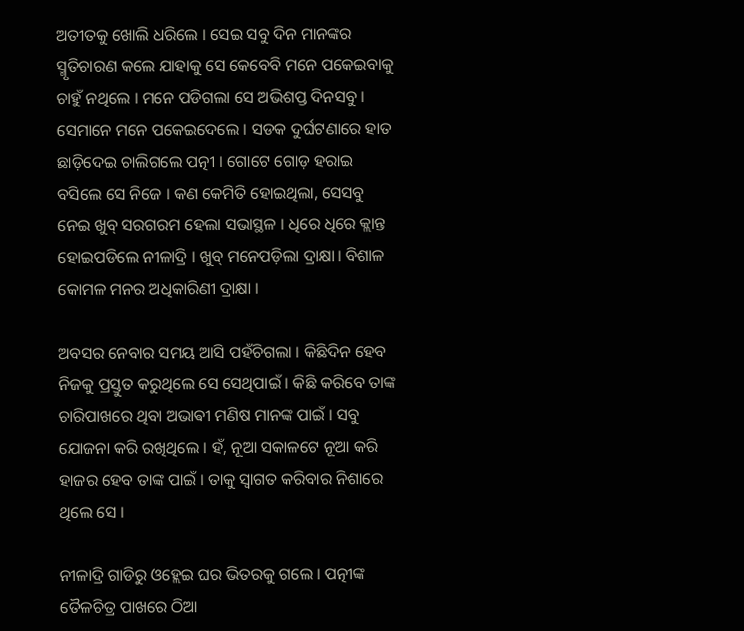ଅତୀତକୁ ଖୋଲି ଧରିଲେ । ସେଇ ସବୁ ଦିନ ମାନଙ୍କର ସ୍ମୃତିଚାରଣ କଲେ ଯାହାକୁ ସେ କେବେବି ମନେ ପକେଇବାକୁ ଚାହୁଁ ନଥିଲେ । ମନେ ପଡିଗଲା ସେ ଅଭିଶପ୍ତ ଦିନସବୁ । ସେମାନେ ମନେ ପକେଇଦେଲେ । ସଡକ ଦୁର୍ଘଟଣାରେ ହାତ ଛାଡ଼ିଦେଇ ଚାଲିଗଲେ ପତ୍ନୀ । ଗୋଟେ ଗୋଡ଼ ହରାଇ ବସିଲେ ସେ ନିଜେ । କଣ କେମିତି ହୋଇଥିଲା, ସେସବୁ ନେଇ ଖୁବ୍ ସରଗରମ ହେଲା ସଭାସ୍ଥଳ । ଧିରେ ଧିରେ କ୍ଲାନ୍ତ ହୋଇପଡିଲେ ନୀଳାଦ୍ରି । ଖୁବ୍ ମନେପଡ଼ିଲା ଦ୍ରାକ୍ଷା। ବିଶାଳ କୋମଳ ମନର ଅଧିକାରିଣୀ ଦ୍ରାକ୍ଷା ।

ଅବସର ନେବାର ସମୟ ଆସି ପହଁଚିଗଲା । କିଛିଦିନ ହେବ ନିଜକୁ ପ୍ରସ୍ତୁତ କରୁଥିଲେ ସେ ସେଥିପାଇଁ । କିଛି କରିବେ ତାଙ୍କ ଚାରିପାଖରେ ଥିବା ଅଭାଵୀ ମଣିଷ ମାନଙ୍କ ପାଇଁ । ସବୁ ଯୋଜନା କରି ରଖିଥିଲେ । ହଁ, ନୂଆ ସକାଳଟେ ନୂଆ କରି ହାଜର ହେବ ତାଙ୍କ ପାଇଁ । ତାକୁ ସ୍ଵାଗତ କରିବାର ନିଶାରେ ଥିଲେ ସେ ।

ନୀଳାଦ୍ରି ଗାଡିରୁ ଓହ୍ଲେଇ ଘର ଭିତରକୁ ଗଲେ । ପତ୍ନୀଙ୍କ ତୈଳଚିତ୍ର ପାଖରେ ଠିଆ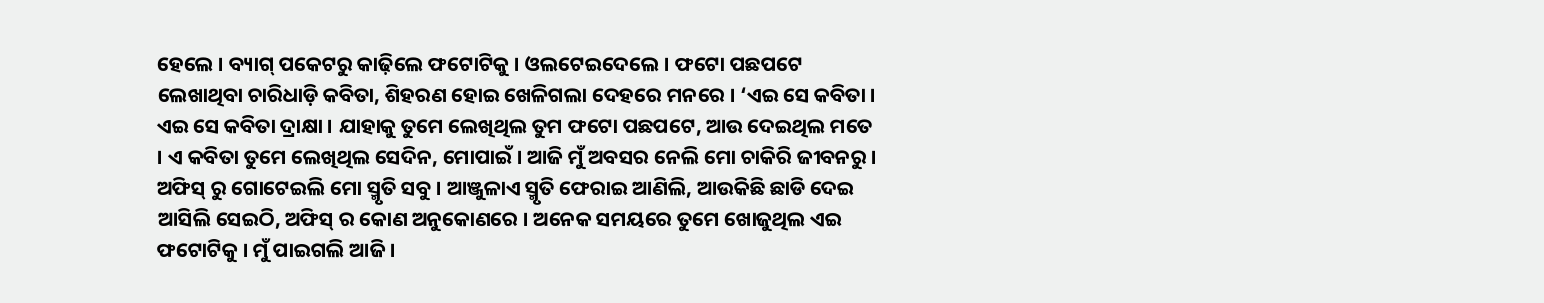ହେଲେ । ବ୍ୟାଗ୍ ପକେଟରୁ କାଢ଼ିଲେ ଫଟୋଟିକୁ । ଓଲଟେଇଦେଲେ । ଫଟୋ ପଛପଟେ ଲେଖାଥିବା ଚାରିଧାଡ଼ି କବିତା, ଶିହରଣ ହୋଇ ଖେଳିଗଲା ଦେହରେ ମନରେ । ‘ଏଇ ସେ କବିତା । ଏଇ ସେ କବିତା ଦ୍ରାକ୍ଷା । ଯାହାକୁ ତୁମେ ଲେଖିଥିଲ ତୁମ ଫଟୋ ପଛପଟେ, ଆଉ ଦେଇଥିଲ ମତେ । ଏ କବିତା ତୁମେ ଲେଖିଥିଲ ସେଦିନ, ମୋପାଇଁ । ଆଜି ମୁଁ ଅବସର ନେଲି ମୋ ଚାକିରି ଜୀବନରୁ । ଅଫିସ୍ ରୁ ଗୋଟେଇଲି ମୋ ସ୍ମୃତି ସବୁ । ଆଞ୍ଜୁଳାଏ ସ୍ମୃତି ଫେରାଇ ଆଣିଲି, ଆଉକିଛି ଛାଡି ଦେଇ ଆସିଲି ସେଇଠି, ଅଫିସ୍ ର କୋଣ ଅନୁକୋଣରେ । ଅନେକ ସମୟରେ ତୁମେ ଖୋଜୁଥିଲ ଏଇ ଫଟୋଟିକୁ । ମୁଁ ପାଇଗଲି ଆଜି ।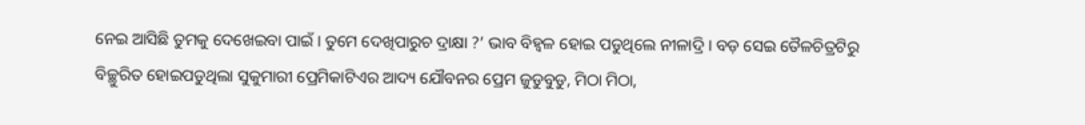ନେଇ ଆସିଛି ତୁମକୁ ଦେଖେଇବା ପାଇଁ । ତୁମେ ଦେଖିପାରୁଚ ଦ୍ରାକ୍ଷା ?’ ଭାବ ବିହ୍ୱଳ ହୋଇ ପଡୁଥିଲେ ନୀଳାଦ୍ରି । ବଡ଼ ସେଇ ତୈଳଚିତ୍ରଟିରୁ ବିଚ୍ଛୁରିତ ହୋଇପଡୁଥିଲା ସୁକୁମାରୀ ପ୍ରେମିକାଟିଏର ଆଦ୍ୟ ଯୌବନର ପ୍ରେମ ଜୁଡୁବୁଡୁ, ମିଠା ମିଠା,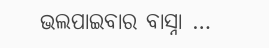ଭଲପାଇବାର ବାସ୍ନା …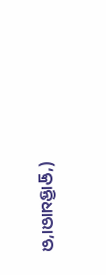(‘କ୍ରାନ୍ତିଧାରା’ର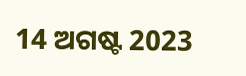14 ଅଗଷ୍ଟ 2023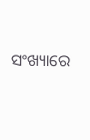ସଂଖ୍ୟାରେ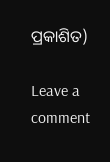ପ୍ରକାଶିତ)

Leave a comment